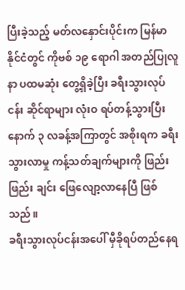ပြီးခဲ့သည့် မတ်လနှောင်းပိုင်းက မြန်မာနိုင်ငံတွင် ကိုဗစ် ၁၉ ရောဂါ အတည်ပြုလူနာ ပထမဆုံး တွေ့ရှိခဲ့ပြီး ခရီးသွားလုပ်ငန်း ဆိုင်ရာများ လုံးဝ ရပ်တန့်သွားပြီးနောက် ၃ လခန့်အကြာတွင် အစိုးရက ခရီးသွားလာမှု ကန့်သတ်ချက်များကို ဖြည်းဖြည်း ချင်း ဖြေလျော့လာနေပြီ ဖြစ်သည်။
ခရီးသွားလုပ်ငန်းအပေါ် မှီခိုရပ်တည်နေရ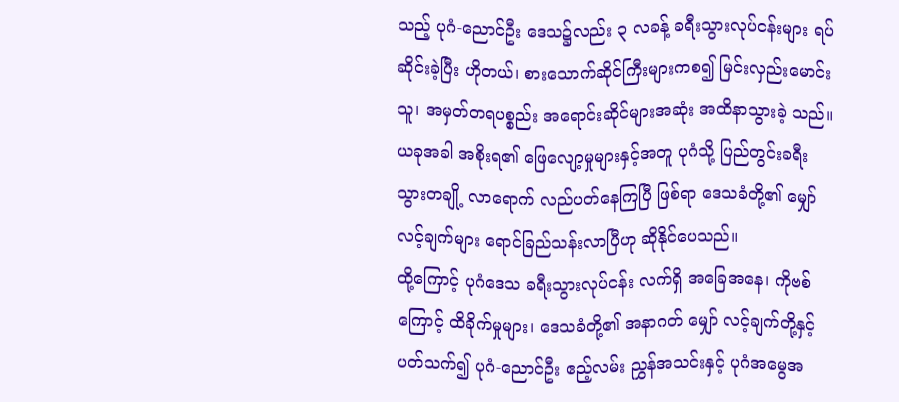သည့် ပုဂံ-ညောင်ဦး ဒေသ၌လည်း ၃ လခန့် ခရီးသွားလုပ်ငန်းများ ရပ်ဆိုင်းခဲ့ပြီး ဟိုတယ်၊ စားသောက်ဆိုင်ကြီးများကစ၍ မြင်းလှည်းမောင်းသူ၊ အမှတ်တရပစ္စည်း အရောင်းဆိုင်များအဆုံး အထိနာသွားခဲ့ သည်။ ယခုအခါ အစိုးရ၏ ဖြေလျော့မှုများနှင့်အတူ ပုဂံသို့ ပြည်တွင်းခရီးသွားတချို့ လာရောက် လည်ပတ်နေကြပြီ ဖြစ်ရာ ဒေသခံတို့၏ မျှော်လင့်ချက်များ ရောင်ခြည်သန်းလာပြီဟု ဆိုနိုင်ပေသည်။
ထို့ကြောင့် ပုဂံဒေသ ခရီးသွားလုပ်ငန်း လက်ရှိ အခြေအနေ၊ ကိုဗစ်ကြောင့် ထိခိုက်မှုများ၊ ဒေသခံတို့၏ အနာဂတ် မျှော် လင့်ချက်တို့နှင့် ပတ်သက်၍ ပုဂံ-ညောင်ဦး ဧည့်လမ်း ညွှန်အသင်းနှင့် ပုဂံအမွေအ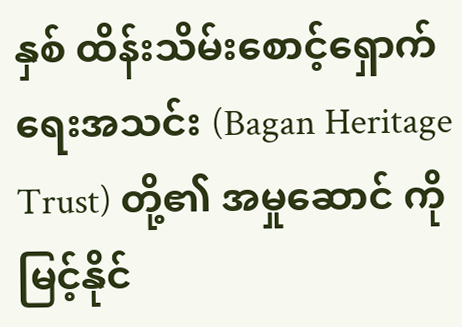နှစ် ထိန်းသိမ်းစောင့်ရှောက်ရေးအသင်း (Bagan Heritage Trust) တို့၏ အမှုဆောင် ကိုမြင့်နိုင်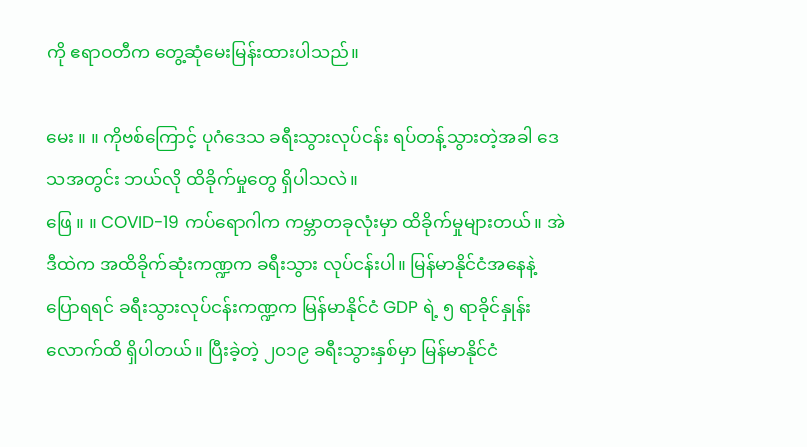ကို ဧရာဝတီက တွေ့ဆုံမေးမြန်းထားပါသည်။

မေး ။ ။ ကိုဗစ်ကြောင့် ပုဂံဒေသ ခရီးသွားလုပ်ငန်း ရပ်တန့်သွားတဲ့အခါ ဒေသအတွင်း ဘယ်လို ထိခိုက်မှုတွေ ရှိပါသလဲ။
ဖြေ ။ ။ COVID-19 ကပ်ရောဂါက ကမ္ဘာတခုလုံးမှာ ထိခိုက်မှုများတယ်။ အဲဒီထဲက အထိခိုက်ဆုံးကဏ္ဍက ခရီးသွား လုပ်ငန်းပါ။ မြန်မာနိုင်ငံအနေနဲ့ ပြောရရင် ခရီးသွားလုပ်ငန်းကဏ္ဍက မြန်မာနိုင်ငံ GDP ရဲ့ ၅ ရာခိုင်နှုန်းလောက်ထိ ရှိပါတယ်။ ပြီးခဲ့တဲ့ ၂၀၁၉ ခရီးသွားနှစ်မှာ မြန်မာနိုင်ငံ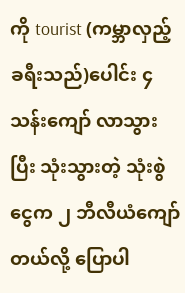ကို tourist (ကမ္ဘာလှည့်ခရီးသည်)ပေါင်း ၄ သန်းကျော် လာသွားပြီး သုံးသွားတဲ့ သုံးစွဲငွေက ၂ ဘီလီယံကျော်တယ်လို့ ပြောပါ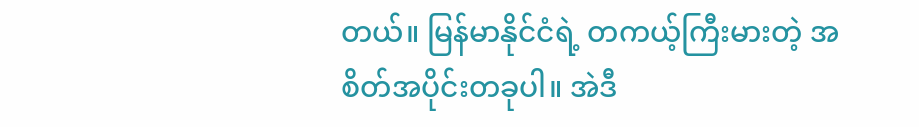တယ်။ မြန်မာနိုင်ငံရဲ့ တကယ့်ကြီးမားတဲ့ အစိတ်အပိုင်းတခုပါ။ အဲဒီ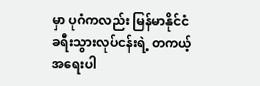မှာ ပုဂံကလည်း မြန်မာနိုင်ငံ ခရီးသွားလုပ်ငန်းရဲ့ တကယ့်အရေးပါ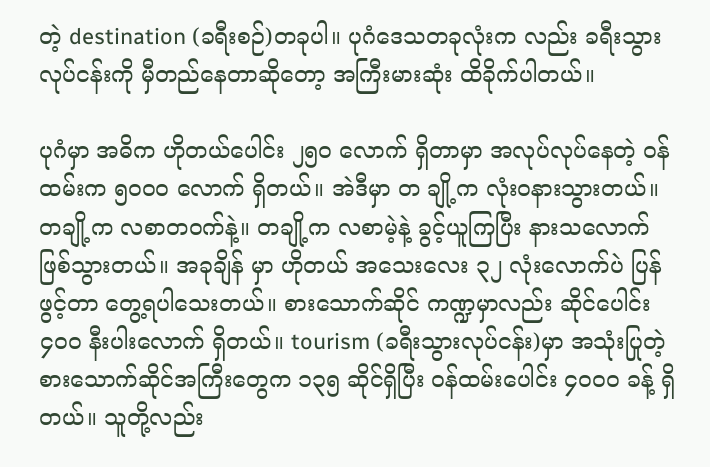တဲ့ destination (ခရီးစဉ်)တခုပါ။ ပုဂံဒေသတခုလုံးက လည်း ခရီးသွားလုပ်ငန်းကို မှီတည်နေတာဆိုတော့ အကြီးမားဆုံး ထိခိုက်ပါတယ်။

ပုဂံမှာ အဓိက ဟိုတယ်ပေါင်း ၂၅၀ လောက် ရှိတာမှာ အလုပ်လုပ်နေတဲ့ ဝန်ထမ်းက ၅၀၀၀ လောက် ရှိတယ်။ အဲဒီမှာ တ ချို့က လုံးဝနားသွားတယ်။ တချို့က လစာတဝက်နဲ့။ တချို့က လစာမဲ့နဲ့ ခွင့်ယူကြပြီး နားသလောက် ဖြစ်သွားတယ်။ အခုချိန် မှာ ဟိုတယ် အသေးလေး ၃၂ လုံးလောက်ပဲ ပြန်ဖွင့်တာ တွေ့ရပါသေးတယ်။ စားသောက်ဆိုင် ကဏ္ဍမှာလည်း ဆိုင်ပေါင်း ၄၀၀ နီးပါးလောက် ရှိတယ်။ tourism (ခရီးသွားလုပ်ငန်း)မှာ အသုံးပြုတဲ့ စားသောက်ဆိုင်အကြီးတွေက ၁၃၅ ဆိုင်ရှိပြီး ဝန်ထမ်းပေါင်း ၄၀၀၀ ခန့် ရှိတယ်။ သူတို့လည်း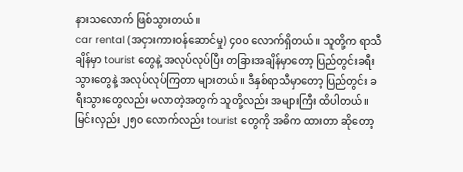နားသလောက် ဖြစ်သွားတယ်။
car rental (အငှားကားဝန်ဆောင်မှု) ၄၀၀ လောက်ရှိတယ်။ သူတို့က ရာသီချိန်မှာ tourist တွေနဲ့ အလုပ်လုပ်ပြီး တခြားအချိန်မှာတော့ ပြည်တွင်းခရီးသွားတွေနဲ့ အလုပ်လုပ်ကြတာ များတယ်။ ဒီနှစ်ရာသီမှာတော့ ပြည်တွင်း ခရီးသွားတွေလည်း မလာတဲ့အတွက် သူတို့လည်း အများကြီး ထိပါတယ်။ မြင်းလှည်း ၂၅၀ လောက်လည်း tourist တွေကို အဓိက ထားတာ ဆိုတော့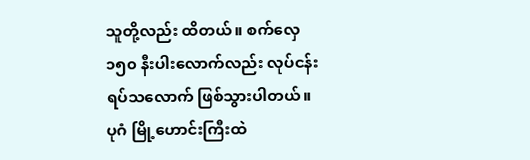သူတို့လည်း ထိတယ်။ စက်လှေ ၁၅၀ နီးပါးလောက်လည်း လုပ်ငန်း ရပ်သလောက် ဖြစ်သွားပါတယ်။ ပုဂံ မြို့ဟောင်းကြီးထဲ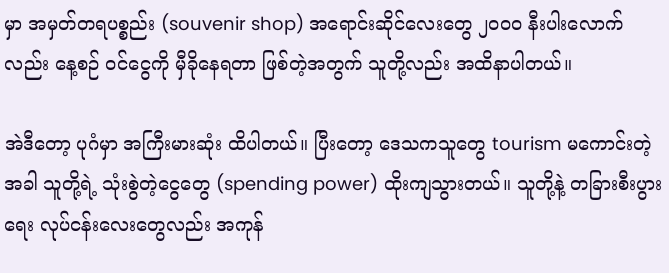မှာ အမှတ်တရပစ္စည်း (souvenir shop) အရောင်းဆိုင်လေးတွေ ၂၀၀၀ နီးပါးလောက်လည်း နေ့စဉ် ဝင်ငွေကို မှီခိုနေရတာ ဖြစ်တဲ့အတွက် သူတို့လည်း အထိနာပါတယ်။

အဲဒီတော့ ပုဂံမှာ အကြီးမားဆုံး ထိပါတယ်။ ပြီးတော့ ဒေသကသူတွေ tourism မကောင်းတဲ့အခါ သူတို့ရဲ့ သုံးစွဲတဲ့ငွေတွေ (spending power) ထိုးကျသွားတယ်။ သူတို့နဲ့ တခြားစီးပွားရေး လုပ်ငန်းလေးတွေလည်း အကုန်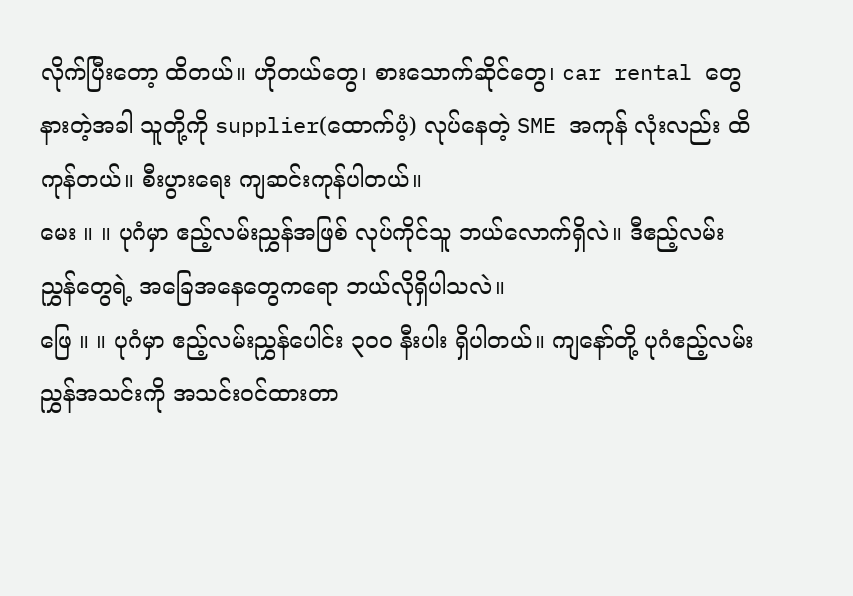လိုက်ပြီးတော့ ထိတယ်။ ဟိုတယ်တွေ၊ စားသောက်ဆိုင်တွေ၊ car rental တွေ နားတဲ့အခါ သူတို့ကို supplier(ထောက်ပံ့) လုပ်နေတဲ့ SME အကုန် လုံးလည်း ထိကုန်တယ်။ စီးပွားရေး ကျဆင်းကုန်ပါတယ်။
မေး ။ ။ ပုဂံမှာ ဧည့်လမ်းညွှန်အဖြစ် လုပ်ကိုင်သူ ဘယ်လောက်ရှိလဲ။ ဒီဧည့်လမ်းညွှန်တွေရဲ့ အခြေအနေတွေကရော ဘယ်လိုရှိပါသလဲ။
ဖြေ ။ ။ ပုဂံမှာ ဧည့်လမ်းညွှန်ပေါင်း ၃၀၀ နီးပါး ရှိပါတယ်။ ကျနော်တို့ ပုဂံဧည့်လမ်းညွှန်အသင်းကို အသင်းဝင်ထားတာ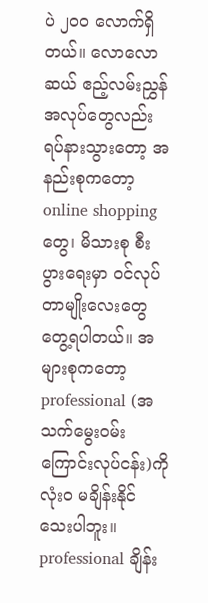ပဲ ၂၀၀ လောက်ရှိတယ်။ လောလောဆယ် ဧည့်လမ်းညွှန်အလုပ်တွေလည်း ရပ်နားသွားတော့ အနည်းစုကတော့ online shopping တွေ၊ မိသားစု စီးပွားရေးမှာ ဝင်လုပ်တာမျိုးလေးတွေ တွေ့ရပါတယ်။ အများစုကတော့ professional (အသက်မွေးဝမ်းကြောင်းလုပ်ငန်း)ကို လုံးဝ မချိန်းနိုင်သေးပါဘူး။ professional ချိန်း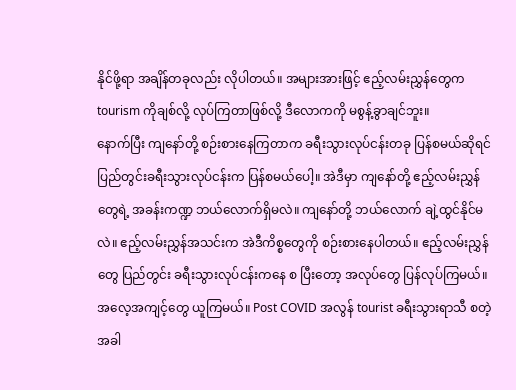နိုင်ဖို့ရာ အချိန်တခုလည်း လိုပါတယ်။ အများအားဖြင့် ဧည့်လမ်းညွှန်တွေက tourism ကိုချစ်လို့ လုပ်ကြတာဖြစ်လို့ ဒီလောကကို မစွန့်ခွာချင်ဘူး။
နောက်ပြီး ကျနော်တို့ စဉ်းစားနေကြတာက ခရီးသွားလုပ်ငန်းတခု ပြန်စမယ်ဆိုရင် ပြည်တွင်းခရီးသွားလုပ်ငန်းက ပြန်စမယ်ပေါ့။ အဲဒီမှာ ကျနော်တို့ ဧည့်လမ်းညွှန်တွေရဲ့ အခန်းကဏ္ဍ ဘယ်လောက်ရှိမလဲ။ ကျနော်တို့ ဘယ်လောက် ချဲ့ထွင်နိုင်မလဲ။ ဧည့်လမ်းညွှန်အသင်းက အဲဒီကိစ္စတွေကို စဉ်းစားနေပါတယ်။ ဧည့်လမ်းညွှန်တွေ ပြည်တွင်း ခရီးသွားလုပ်ငန်းကနေ စ ပြီးတော့ အလုပ်တွေ ပြန်လုပ်ကြမယ်။ အလေ့အကျင့်တွေ ယူကြမယ်။ Post COVID အလွန် tourist ခရီးသွားရာသီ စတဲ့အခါ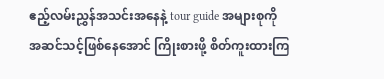ဧည့်လမ်းညွှန်အသင်းအနေနဲ့ tour guide အများစုကို အဆင်သင့်ဖြစ်နေအောင် ကြိုးစားဖို့ စိတ်ကူးထားကြ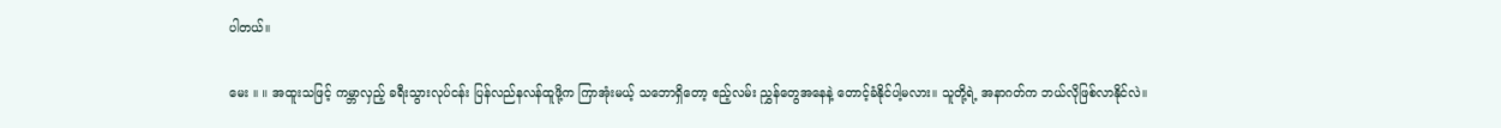ပါတယ်။

မေး ။ ။ အထူးသဖြင့် ကမ္ဘာလှည့် ခရီးသွားလုပ်ငန်း ပြန်လည်နလန်ထူဖို့က ကြာအုံးမယ့် သဘောရှိတော့ ဧည့်လမ်း ညွှန်တွေအနေနဲ့ တောင့်ခံနိုင်ပါ့မလား။ သူတို့ရဲ့ အနာဂတ်က ဘယ်လိုဖြစ်လာနိုင်လဲ။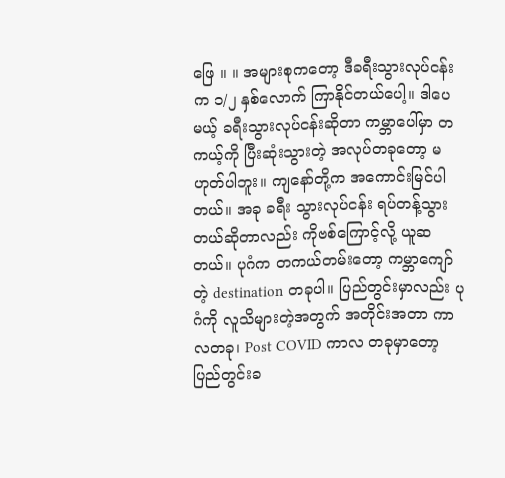ဖြေ ။ ။ အများစုကတော့ ဒီခရီးသွားလုပ်ငန်းက ၁/၂ နှစ်လောက် ကြာနိုင်တယ်ပေါ့။ ဒါပေမယ့် ခရီးသွားလုပ်ငန်းဆိုတာ ကမ္ဘာပေါ်မှာ တကယ့်ကို ပြီးဆုံးသွားတဲ့ အလုပ်တခုတော့ မဟုတ်ပါဘူး။ ကျနော်တို့က အကောင်းမြင်ပါတယ်။ အခု ခရီး သွားလုပ်ငန်း ရပ်တန့်သွားတယ်ဆိုတာလည်း ကိုဗစ်ကြောင့်လို့ ယူဆတယ်။ ပုဂံက တကယ်တမ်းတော့ ကမ္ဘာကျော်တဲ့ destination တခုပါ။ ပြည်တွင်းမှာလည်း ပုဂံကို လူသိများတဲ့အတွက် အတိုင်းအတာ ကာလတခု၊ Post COVID ကာလ တခုမှာတော့ ပြည်တွင်းခ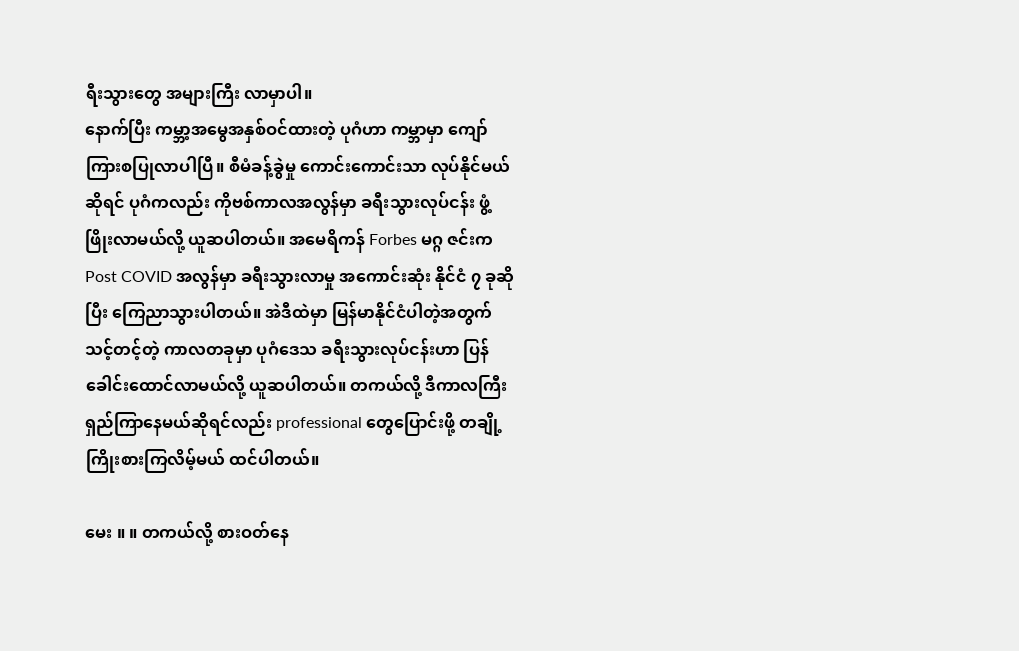ရီးသွားတွေ အများကြီး လာမှာပါ။
နောက်ပြီး ကမ္ဘာ့အမွေအနှစ်ဝင်ထားတဲ့ ပုဂံဟာ ကမ္ဘာမှာ ကျော်ကြားစပြုလာပါပြီ။ စီမံခန့်ခွဲမှု ကောင်းကောင်းသာ လုပ်နိုင်မယ်ဆိုရင် ပုဂံကလည်း ကိုဗစ်ကာလအလွန်မှာ ခရီးသွားလုပ်ငန်း ဖွံ့ဖြိုးလာမယ်လို့ ယူဆပါတယ်။ အမေရိကန် Forbes မဂ္ဂ ဇင်းက Post COVID အလွန်မှာ ခရီးသွားလာမှု အကောင်းဆုံး နိုင်ငံ ၇ ခုဆိုပြီး ကြေညာသွားပါတယ်။ အဲဒီထဲမှာ မြန်မာနိုင်ငံပါတဲ့အတွက် သင့်တင့်တဲ့ ကာလတခုမှာ ပုဂံဒေသ ခရီးသွားလုပ်ငန်းဟာ ပြန်ခေါင်းထောင်လာမယ်လို့ ယူဆပါတယ်။ တကယ်လို့ ဒီကာလကြီး ရှည်ကြာနေမယ်ဆိုရင်လည်း professional တွေပြောင်းဖို့ တချို့ ကြိုးစားကြလိမ့်မယ် ထင်ပါတယ်။

မေး ။ ။ တကယ်လို့ စားဝတ်နေ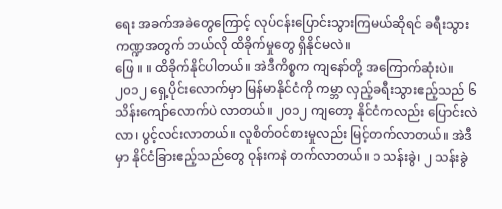ရေး အခက်အခဲတွေကြောင့် လုပ်ငန်းပြောင်းသွားကြမယ်ဆိုရင် ခရီးသွားကဏ္ဍအတွက် ဘယ်လို ထိခိုက်မှုတွေ ရှိနိုင်မလဲ။
ဖြေ ။ ။ ထိခိုက်နိုင်ပါတယ်။ အဲဒီကိစ္စက ကျနော်တို့ အကြောက်ဆုံးပဲ။ ၂၀၁၂ ရှေ့ပိုင်းလောက်မှာ မြန်မာနိုင်ငံကို ကမ္ဘာ လှည့်ခရီးသွားဧည့်သည် ၆ သိန်းကျော်လောက်ပဲ လာတယ်။ ၂၀၁၂ ကျတော့ နိုင်ငံကလည်း ပြောင်းလဲလာ၊ ပွင့်လင်းလာတယ်။ လူစိတ်ဝင်စားမှုလည်း မြင့်တက်လာတယ်။ အဲဒီမှာ နိုင်ငံခြားဧည့်သည်တွေ ဝုန်းကနဲ တက်လာတယ်။ ၁ သန်းခွဲ၊ ၂ သန်းခွဲ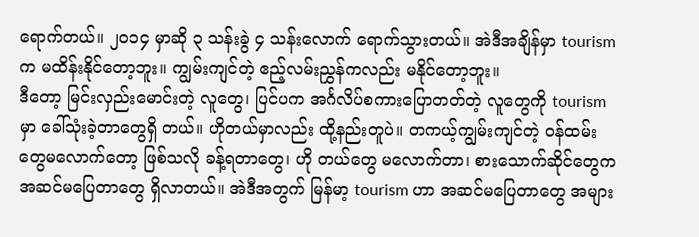ရောက်တယ်။ ၂၀၁၄ မှာဆို ၃ သန်းခွဲ ၄ သန်းလောက် ရောက်သွားတယ်။ အဲဒီအချိန်မှာ tourism က မထိန်းနိုင်တော့ဘူး။ ကျွမ်းကျင်တဲ့ ဧည့်လမ်းညွှန်ကလည်း မနိုင်တော့ဘူး။
ဒီတော့ မြင်းလှည်းမောင်းတဲ့ လူတွေ၊ ပြင်ပက အင်္ဂလိပ်စကားပြောတတ်တဲ့ လူတွေကို tourism မှာ ခေါ်သုံးခဲ့တာတွေရှိ တယ်။ ဟိုတယ်မှာလည်း ထို့နည်းတူပဲ။ တကယ့်ကျွမ်းကျင်တဲ့ ဝန်ထမ်းတွေမလောက်တော့ ဖြစ်သလို ခန့်ရတာတွေ၊ ဟို တယ်တွေ မလောက်တာ၊ စားသောက်ဆိုင်တွေက အဆင်မပြေတာတွေ ရှိလာတယ်။ အဲဒီအတွက် မြန်မာ့ tourism ဟာ အဆင်မပြေတာတွေ အများ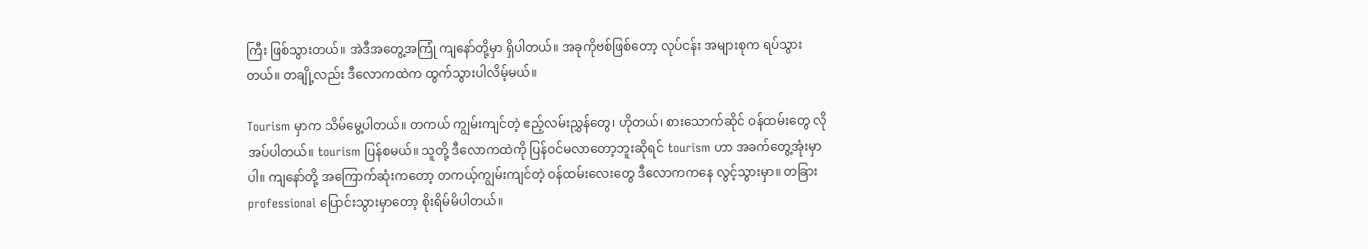ကြီး ဖြစ်သွားတယ်။ အဲဒီအတွေ့အကြုံ ကျနော်တို့မှာ ရှိပါတယ်။ အခုကိုဗစ်ဖြစ်တော့ လုပ်ငန်း အများစုက ရပ်သွားတယ်။ တချို့လည်း ဒီလောကထဲက ထွက်သွားပါလိမ့်မယ်။

Tourism မှာက သိမ်မွေ့ပါတယ်။ တကယ် ကျွမ်းကျင်တဲ့ ဧည့်လမ်းညွှန်တွေ၊ ဟိုတယ်၊ စားသောက်ဆိုင် ဝန်ထမ်းတွေ လို အပ်ပါတယ်။ tourism ပြန်စမယ်။ သူတို့ ဒီလောကထဲကို ပြန်ဝင်မလာတော့ဘူးဆိုရင် tourism ဟာ အခက်တွေ့အုံးမှာပါ။ ကျနော်တို့ အကြောက်ဆုံးကတော့ တကယ့်ကျွမ်းကျင်တဲ့ ဝန်ထမ်းလေးတွေ ဒီလောကကနေ လွင့်သွားမှာ။ တခြား professional ပြောင်းသွားမှာတော့ စိုးရိမ်မိပါတယ်။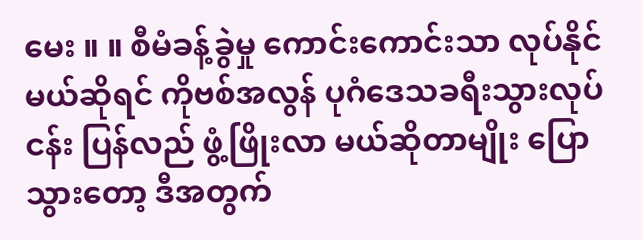မေး ။ ။ စီမံခန့်ခွဲမှု ကောင်းကောင်းသာ လုပ်နိုင်မယ်ဆိုရင် ကိုဗစ်အလွန် ပုဂံဒေသခရီးသွားလုပ်ငန်း ပြန်လည် ဖွံ့ဖြိုးလာ မယ်ဆိုတာမျိုး ပြောသွားတော့ ဒီအတွက်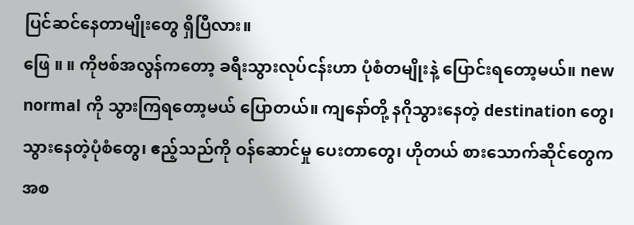ပြင်ဆင်နေတာမျိုးတွေ ရှိပြီလား။
ဖြေ ။ ။ ကိုဗစ်အလွန်ကတော့ ခရီးသွားလုပ်ငန်းဟာ ပုံစံတမျိုးနဲ့ ပြောင်းရတော့မယ်။ new normal ကို သွားကြရတော့မယ် ပြောတယ်။ ကျနော်တို့ နဂိုသွားနေတဲ့ destination တွေ၊ သွားနေတဲ့ပုံစံတွေ၊ ဧည့်သည်ကို ဝန်ဆောင်မှု ပေးတာတွေ၊ ဟိုတယ် စားသောက်ဆိုင်တွေကအစ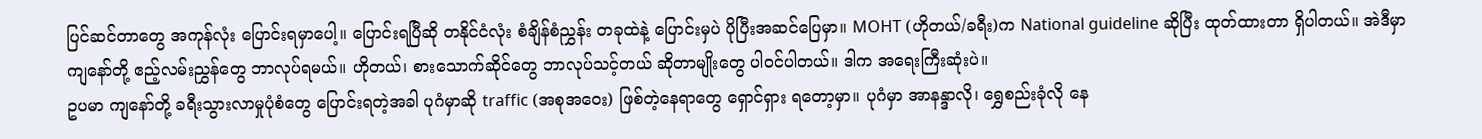ပြင်ဆင်တာတွေ အကုန်လုံး ပြောင်းရမှာပေါ့။ ပြောင်းရပြီဆို တနိုင်ငံလုံး စံချိန်စံညွှန်း တခုထဲနဲ့ ပြောင်းမှပဲ ပိုပြီးအဆင်ပြေမှာ။ MOHT (ဟိုတယ်/ခရီး)က National guideline ဆိုပြီး ထုတ်ထားတာ ရှိပါတယ်။ အဲဒီမှာ ကျနော်တို့ ဧည့်လမ်းညွှန်တွေ ဘာလုပ်ရမယ်။ ဟိုတယ်၊ စားသောက်ဆိုင်တွေ ဘာလုပ်သင့်တယ် ဆိုတာမျိုးတွေ ပါဝင်ပါတယ်။ ဒါက အရေးကြီးဆုံးပဲ။
ဥပမာ ကျနော်တို့ ခရီးသွားလာမှုပုံစံတွေ ပြောင်းရတဲ့အခါ ပုဂံမှာဆို traffic (အစုအဝေး) ဖြစ်တဲ့နေရာတွေ ရှောင်ရှား ရတော့မှာ။ ပုဂံမှာ အာနန္ဒာလို၊ ရွှေစည်းခုံလို နေ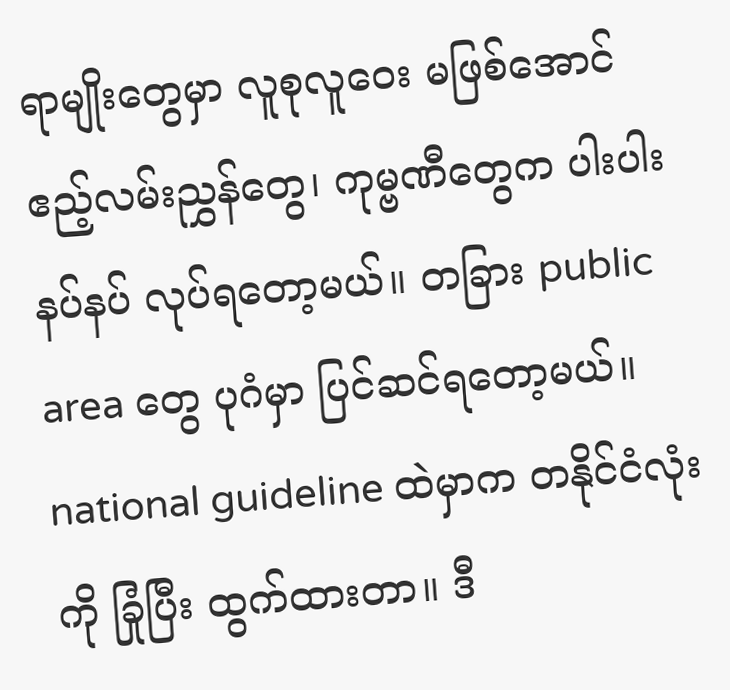ရာမျိုးတွေမှာ လူစုလူဝေး မဖြစ်အောင် ဧည့်လမ်းညွှန်တွေ၊ ကုမ္ဗဏီတွေက ပါးပါးနပ်နပ် လုပ်ရတော့မယ်။ တခြား public area တွေ ပုဂံမှာ ပြင်ဆင်ရတော့မယ်။ national guideline ထဲမှာက တနိုင်ငံလုံးကို ခြုံပြီး ထွက်ထားတာ။ ဒီ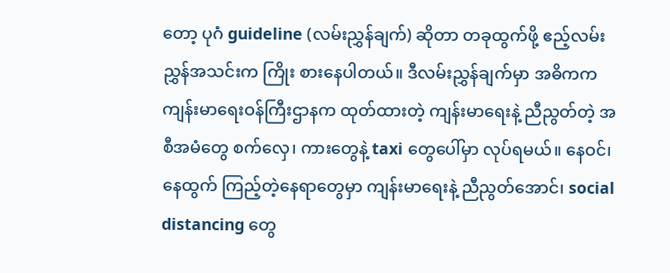တော့ ပုဂံ guideline (လမ်းညွှန်ချက်) ဆိုတာ တခုထွက်ဖို့ ဧည့်လမ်းညွှန်အသင်းက ကြိုး စားနေပါတယ်။ ဒီလမ်းညွှန်ချက်မှာ အဓိကက ကျန်းမာရေးဝန်ကြီးဌာနက ထုတ်ထားတဲ့ ကျန်းမာရေးနဲ့ ညီညွတ်တဲ့ အစီအမံတွေ စက်လှေ၊ ကားတွေနဲ့ taxi တွေပေါ်မှာ လုပ်ရမယ်။ နေဝင်၊ နေထွက် ကြည့်တဲ့နေရာတွေမှာ ကျန်းမာရေးနဲ့ ညီညွတ်အောင်၊ social distancing တွေ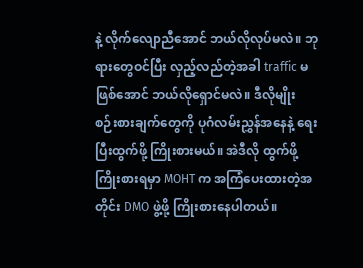နဲ့ လိုက်လျောညီအောင် ဘယ်လိုလုပ်မလဲ။ ဘုရားတွေဝင်ပြီး လှည့်လည်တဲ့အခါ traffic မဖြစ်အောင် ဘယ်လိုရှောင်မလဲ။ ဒီလိုမျိုး စဉ်းစားချက်တွေကို ပုဂံလမ်းညွှန်အနေနဲ့ ရေးပြီးထွက်ဖို့ ကြိုးစားမယ်။ အဲဒီလို ထွက်ဖို့ကြိုးစားရမှာ MOHT က အကြံပေးထားတဲ့အတိုင်း DMO ဖွဲ့ဖို့ ကြိုးစားနေပါတယ်။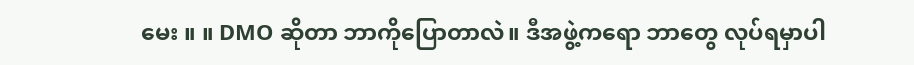မေး ။ ။ DMO ဆိုတာ ဘာကိုပြောတာလဲ။ ဒီအဖွဲ့ကရော ဘာတွေ လုပ်ရမှာပါ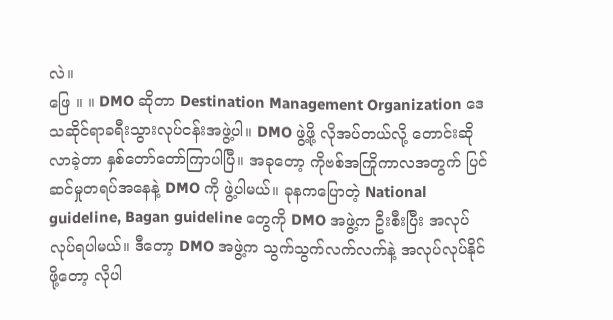လဲ။
ဖြေ ။ ။ DMO ဆိုတာ Destination Management Organization ဒေသဆိုင်ရာခရီးသွားလုပ်ငန်းအဖွဲ့ပါ။ DMO ဖွဲ့ဖို့ လိုအပ်တယ်လို့ တောင်းဆိုလာခဲ့တာ နှစ်တော်တော်ကြာပါပြီ။ အခုတော့ ကိုဗစ်အကြိုကာလအတွက် ပြင်ဆင်မှုတရပ်အနေနဲ့ DMO ကို ဖွဲ့ပါမယ်။ ခုနကပြောတဲ့ National guideline, Bagan guideline တွေကို DMO အဖွဲ့က ဦးစီးပြီး အလုပ်လုပ်ရပါမယ်။ ဒီတော့ DMO အဖွဲ့က သွက်သွက်လက်လက်နဲ့ အလုပ်လုပ်နိုင်ဖို့တော့ လိုပါ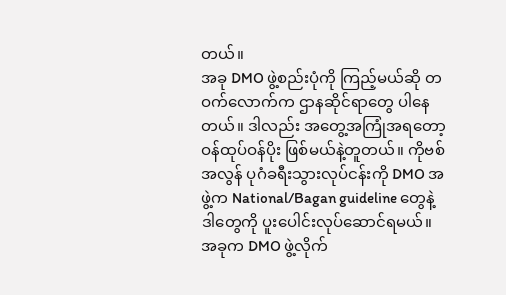တယ်။
အခု DMO ဖွဲ့စည်းပုံကို ကြည့်မယ်ဆို တဝက်လောက်က ဌာနဆိုင်ရာတွေ ပါနေတယ်။ ဒါလည်း အတွေ့အကြုံအရတော့ ဝန်ထုပ်ဝန်ပိုး ဖြစ်မယ်နဲ့တူတယ်။ ကိုဗစ်အလွန် ပုဂံခရီးသွားလုပ်ငန်းကို DMO အဖွဲ့က National/Bagan guideline တွေနဲ့ ဒါတွေကို ပူးပေါင်းလုပ်ဆောင်ရမယ်။ အခုက DMO ဖွဲ့လိုက်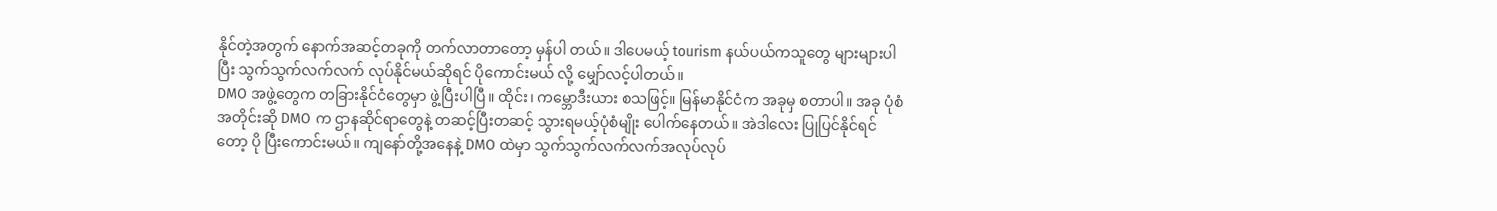နိုင်တဲ့အတွက် နောက်အဆင့်တခုကို တက်လာတာတော့ မှန်ပါ တယ်။ ဒါပေမယ့် tourism နယ်ပယ်ကသူတွေ များများပါပြီး သွက်သွက်လက်လက် လုပ်နိုင်မယ်ဆိုရင် ပိုကောင်းမယ် လို့ မျှော်လင့်ပါတယ်။
DMO အဖွဲ့တွေက တခြားနိုင်ငံတွေမှာ ဖွဲ့ပြီးပါပြီ။ ထိုင်း၊ ကမ္ဘောဒီးယား စသဖြင့်။ မြန်မာနိုင်ငံက အခုမှ စတာပါ။ အခု ပုံစံအတိုင်းဆို DMO က ဌာနဆိုင်ရာတွေနဲ့ တဆင့်ပြီးတဆင့် သွားရမယ့်ပုံစံမျိုး ပေါက်နေတယ်။ အဲဒါလေး ပြုပြင်နိုင်ရင်တော့ ပို ပြီးကောင်းမယ်။ ကျနော်တို့အနေနဲ့ DMO ထဲမှာ သွက်သွက်လက်လက်အလုပ်လုပ်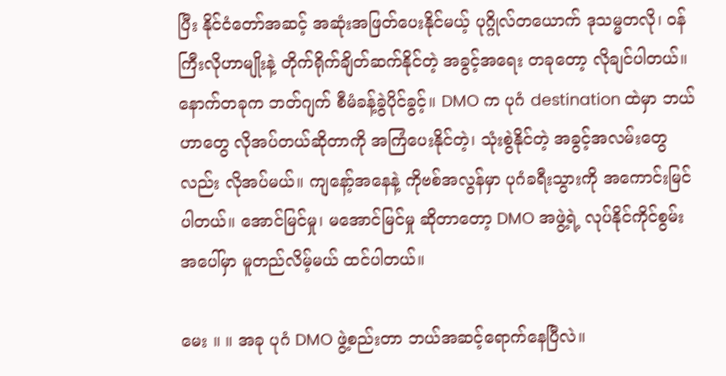ပြီး နိုင်ငံတော်အဆင့် အဆုံးအဖြတ်ပေးနိုင်မယ့် ပုဂ္ဂိုလ်တယောက် ဒုသမ္မတလို၊ ဝန်ကြီးလိုဟာမျိုးနဲ့ တိုက်ရိုက်ချိတ်ဆက်နိုင်တဲ့ အခွင့်အရေး တခုတော့ လိုချင်ပါတယ်။ နောက်တခုက ဘတ်ဂျက် စီမံခန့်ခွဲပိုင်ခွင့်။ DMO က ပုဂံ destination ထဲမှာ ဘယ်ဟာတွေ လိုအပ်တယ်ဆိုတာကို အကြံပေးနိုင်တဲ့၊ သုံးစွဲနိုင်တဲ့ အခွင့်အလမ်းတွေလည်း လိုအပ်မယ်။ ကျနော့်အနေနဲ့ ကိုဗစ်အလွန်မှာ ပုဂံခရီးသွားကို အကောင်းမြင်ပါတယ်။ အောင်မြင်မှု၊ မအောင်မြင်မှု ဆိုတာတော့ DMO အဖွဲ့ရဲ့ လုပ်နိုင်ကိုင်စွမ်း အပေါ်မှာ မူတည်လိမ့်မယ် ထင်ပါတယ်။

မေး ။ ။ အခု ပုဂံ DMO ဖွဲ့စည်းတာ ဘယ်အဆင့်ရောက်နေပြီလဲ။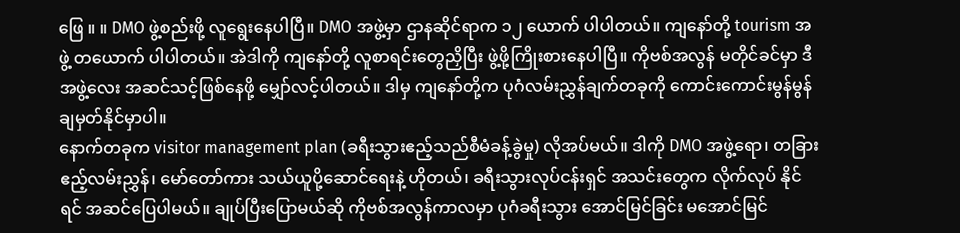ဖြေ ။ ။ DMO ဖွဲ့စည်းဖို့ လူရွေးနေပါပြီ။ DMO အဖွဲ့မှာ ဌာနဆိုင်ရာက ၁၂ ယောက် ပါပါတယ်။ ကျနော်တို့ tourism အဖွဲ့ တယောက် ပါပါတယ်။ အဲဒါကို ကျနော်တို့ လူစာရင်းတွေညှိပြီး ဖွဲ့ဖို့ကြိုးစားနေပါပြီ။ ကိုဗစ်အလွန် မတိုင်ခင်မှာ ဒီအဖွဲ့လေး အဆင်သင့်ဖြစ်နေဖို့ မျှော်လင့်ပါတယ်။ ဒါမှ ကျနော်တို့က ပုဂံလမ်းညွှန်ချက်တခုကို ကောင်းကောင်းမွန်မွန် ချမှတ်နိုင်မှာပါ။
နောက်တခုက visitor management plan (ခရီးသွားဧည့်သည်စီမံခန့်ခွဲမှု) လိုအပ်မယ်။ ဒါကို DMO အဖွဲ့ရော၊ တခြား ဧည့်လမ်းညွှန်၊ မော်တော်ကား သယ်ယူပို့ဆောင်ရေးနဲ့ ဟိုတယ်၊ ခရီးသွားလုပ်ငန်းရှင် အသင်းတွေက လိုက်လုပ် နိုင်ရင် အဆင်ပြေပါမယ်။ ချုပ်ပြီးပြောမယ်ဆို ကိုဗစ်အလွန်ကာလမှာ ပုဂံခရီးသွား အောင်မြင်ခြင်း မအောင်မြင်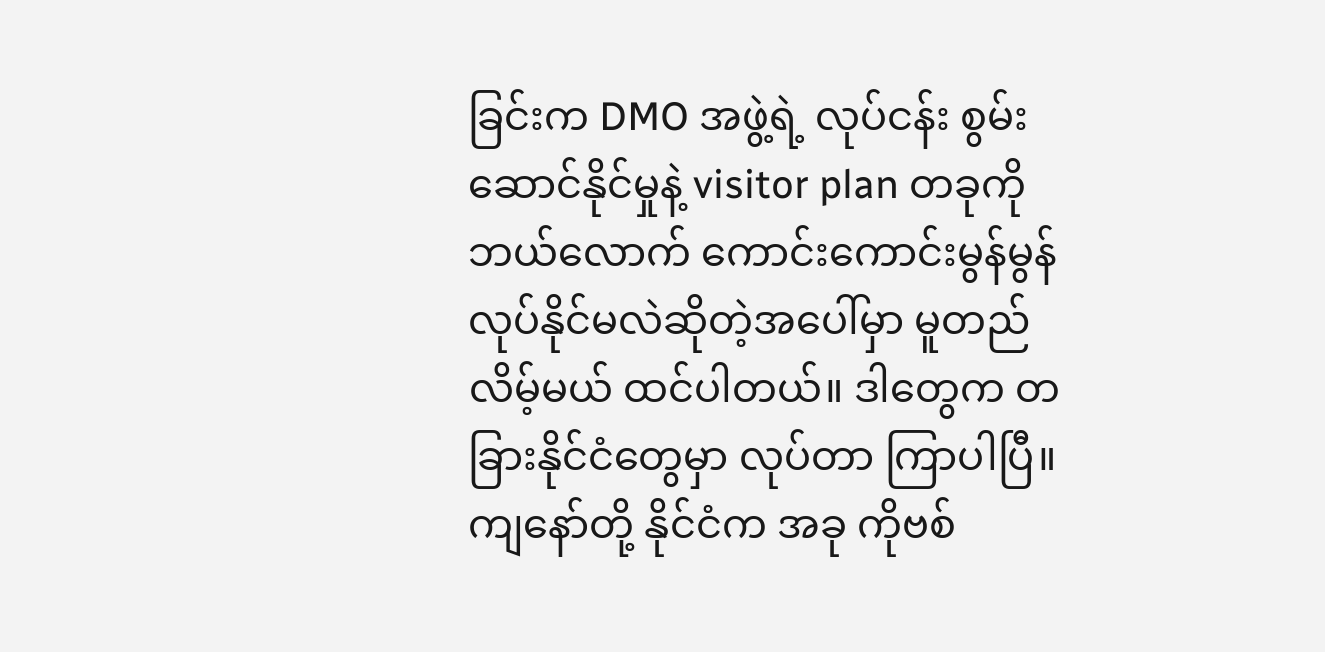ခြင်းက DMO အဖွဲ့ရဲ့ လုပ်ငန်း စွမ်းဆောင်နိုင်မှုနဲ့ visitor plan တခုကို ဘယ်လောက် ကောင်းကောင်းမွန်မွန် လုပ်နိုင်မလဲဆိုတဲ့အပေါ်မှာ မူတည် လိမ့်မယ် ထင်ပါတယ်။ ဒါတွေက တခြားနိုင်ငံတွေမှာ လုပ်တာ ကြာပါပြီ။ ကျနော်တို့ နိုင်ငံက အခု ကိုဗစ်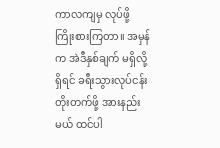ကာလကျမှ လုပ်ဖို့ ကြိုးစားကြတာ။ အမှန်က အဲဒီနှစ်ချက် မရှိလို့ရှိရင် ခရီးသွားလုပ်ငန်း တိုးတက်ဖို့ အားနည်းမယ် ထင်ပါ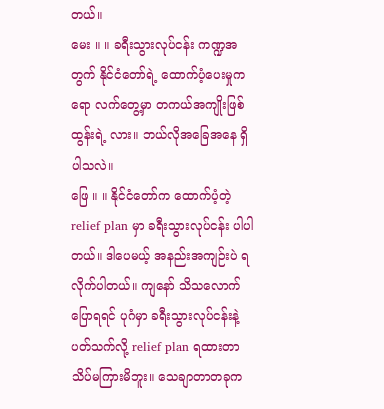တယ်။
မေး ။ ။ ခရီးသွားလုပ်ငန်း ကဏ္ဍအတွက် နိုင်ငံတော်ရဲ့ ထောက်ပံ့ပေးမှုကရော လက်တွေ့မှာ တကယ်အကျိုးဖြစ်ထွန်းရဲ့ လား။ ဘယ်လိုအခြေအနေ ရှိပါသလဲ။
ဖြေ ။ ။ နိုင်ငံတော်က ထောက်ပံ့တဲ့ relief plan မှာ ခရီးသွားလုပ်ငန်း ပါပါတယ်။ ဒါပေမယ့် အနည်းအကျဉ်းပဲ ရလိုက်ပါတယ်။ ကျနော် သိသလောက်ပြောရရင် ပုဂံမှာ ခရီးသွားလုပ်ငန်းနဲ့ ပတ်သက်လို့ relief plan ရထားတာ သိပ်မကြားမိဘူး။ သေချာတာတခုက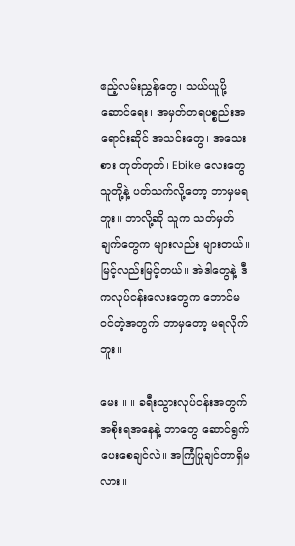ဧည့်လမ်းညွှန်တွေ၊ သယ်ယူပို့ဆောင်ရေး၊ အမှတ်တရပစ္စည်းအရောင်းဆိုင် အသင်းတွေ၊ အသေးစား တုတ်တုတ်၊ Ebike လေးတွေ သူတို့နဲ့ ပတ်သက်လို့တော့ ဘာမှမရဘူး။ ဘာလို့ဆို သူက သတ်မှတ်ချက်တွေက များလည်း များတယ်။ မြင့်လည်းမြင့်တယ်။ အဲဒါတွေနဲ့ ဒီကလုပ်ငန်းလေးတွေက ဘောင်မဝင်တဲ့အတွက် ဘာမှတော့ မရလိုက်ဘူး။

မေး ။ ။ ခရီးသွားလုပ်ငန်းအတွက် အစိုးရအနေနဲ့ ဘာတွေ ဆောင်ရွက်ပေးစေချင်လဲ။ အကြံပြုချင်တာရှိမလား။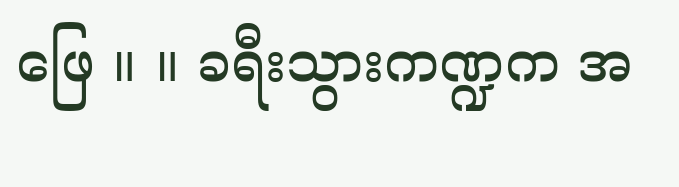ဖြေ ။ ။ ခရီးသွားကဏ္ဍက အ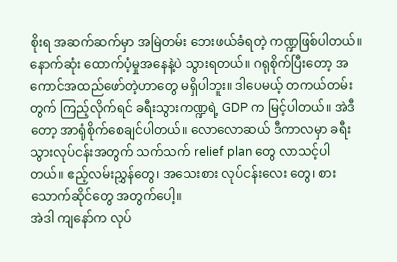စိုးရ အဆက်ဆက်မှာ အမြဲတမ်း ဘေးဖယ်ခံရတဲ့ ကဏ္ဍဖြစ်ပါတယ်။ နောက်ဆုံး ထောက်ပံ့မှုအနေနဲ့ပဲ သွားရတယ်။ ဂရုစိုက်ပြီးတော့ အကောင်အထည်ဖော်တဲ့ဟာတွေ မရှိပါဘူး။ ဒါပေမယ့် တကယ်တမ်း တွက် ကြည့်လိုက်ရင် ခရီးသွားကဏ္ဍရဲ့ GDP က မြင့်ပါတယ်။ အဲဒီတော့ အာရုံစိုက်စေချင်ပါတယ်။ လောလောဆယ် ဒီကာလမှာ ခရီးသွားလုပ်ငန်းအတွက် သက်သက် relief plan တွေ လာသင့်ပါတယ်။ ဧည့်လမ်းညွှန်တွေ၊ အသေးစား လုပ်ငန်းလေး တွေ၊ စားသောက်ဆိုင်တွေ အတွက်ပေါ့။
အဲဒါ ကျနော်က လုပ်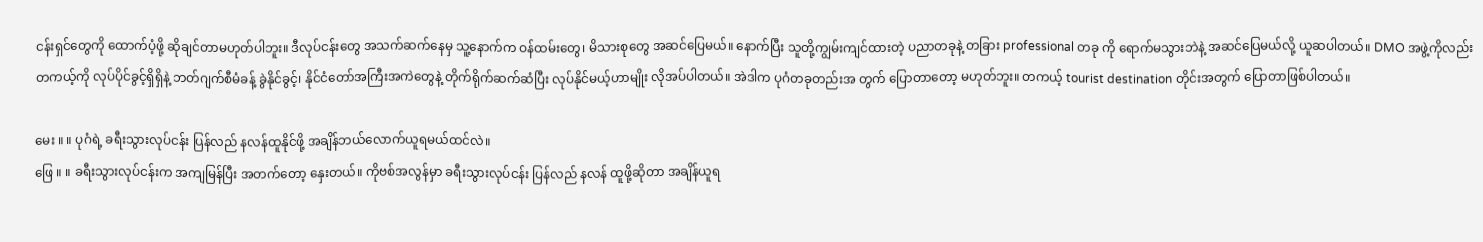ငန်းရှင်တွေကို ထောက်ပံ့ဖို့ ဆိုချင်တာမဟုတ်ပါဘူး။ ဒီလုပ်ငန်းတွေ အသက်ဆက်နေမှ သူ့နောက်က ဝန်ထမ်းတွေ၊ မိသားစုတွေ အဆင်ပြေမယ်။ နောက်ပြီး သူတို့ကျွမ်းကျင်ထားတဲ့ ပညာတခုနဲ့ တခြား professional တခု ကို ရောက်မသွားဘဲနဲ့ အဆင်ပြေမယ်လို့ ယူဆပါတယ်။ DMO အဖွဲ့ကိုလည်း တကယ့်ကို လုပ်ပိုင်ခွင့်ရှိရှိနဲ့ ဘတ်ဂျက်စီမံခန့် ခွဲနိုင်ခွင့်၊ နိုင်ငံတော်အကြီးအကဲတွေနဲ့ တိုက်ရိုက်ဆက်ဆံပြီး လုပ်နိုင်မယ့်ဟာမျိုး လိုအပ်ပါတယ်။ အဲဒါက ပုဂံတခုတည်းအ တွက် ပြောတာတော့ မဟုတ်ဘူး။ တကယ့် tourist destination တိုင်းအတွက် ပြောတာဖြစ်ပါတယ်။

မေး ။ ။ ပုဂံရဲ့ ခရီးသွားလုပ်ငန်း ပြန်လည် နလန်ထူနိုင်ဖို့ အချိန်ဘယ်လောက်ယူရမယ်ထင်လဲ။
ဖြေ ။ ။ ခရီးသွားလုပ်ငန်းက အကျမြန်ပြီး အတက်တော့ နှေးတယ်။ ကိုဗစ်အလွန်မှာ ခရီးသွားလုပ်ငန်း ပြန်လည် နလန် ထူဖို့ဆိုတာ အချိန်ယူရ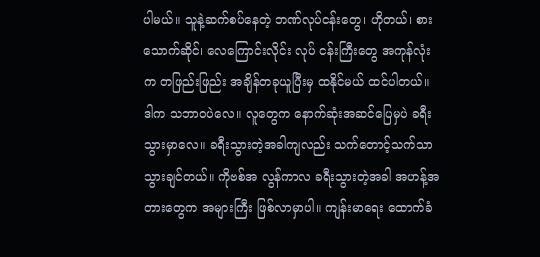ပါမယ်။ သူနဲ့ဆက်စပ်နေတဲ့ ဘဏ်လုပ်ငန်းတွေ၊ ဟိုတယ်၊ စားသောက်ဆိုင်၊ လေကြောင်းလိုင်း လုပ် ငန်းကြီးတွေ အကုန်လုံးက တဖြည်းဖြည်း အချိန်တခုယူပြီးမှ ထနိုင်မယ် ထင်ပါတယ်။ ဒါက သဘာဝပဲလေ။ လူတွေက နောက်ဆုံးအဆင်ပြေမှပဲ ခရီးသွားမှာလေ။ ခရီးသွားတဲ့အခါကျလည်း သက်တောင့်သက်သာ သွားချင်တယ်။ ကိုဗစ်အ လွန်ကာလ ခရီးသွားတဲ့အခါ အဟန့်အတားတွေက အများကြီး ဖြစ်လာမှာပါ။ ကျန်းမာရေး ထောက်ခံ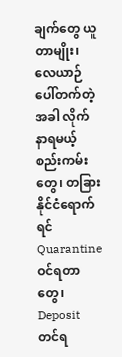ချက်တွေ ယူတာမျိုး၊ လေယာဉ်ပေါ်တက်တဲ့အခါ လိုက်နာရမယ့်စည်းကမ်းတွေ၊ တခြားနိုင်ငံရောက်ရင် Quarantine ဝင်ရတာတွေ၊ Deposit တင်ရ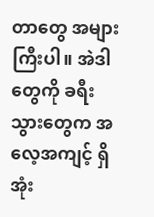တာတွေ အများကြီးပါ။ အဲဒါတွေကို ခရီးသွားတွေက အလေ့အကျင့် ရှိအုံး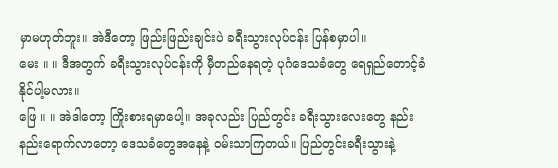မှာမဟုတ်ဘူး။ အဲဒီတော့ ဖြည်းဖြည်းချင်းပဲ ခရီးသွားလုပ်ငန်း ပြန်စမှာပါ။
မေး ။ ။ ဒီအတွက် ခရီးသွားလုပ်ငန်းကို မှီတည်နေရတဲ့ ပုဂံဒေသခံတွေ ရေရှည်တောင့်ခံနိုင်ပါ့မလား။
ဖြေ ။ ။ အဲဒါတော့ ကြိုးစားရမှာပေါ့။ အခုလည်း ပြည်တွင်း ခရီးသွားလေးတွေ နည်းနည်းရောက်လာတော့ ဒေသခံတွေအနေနဲ့ ဝမ်းသာကြတယ်။ ပြည်တွင်းခရီးသွားနဲ့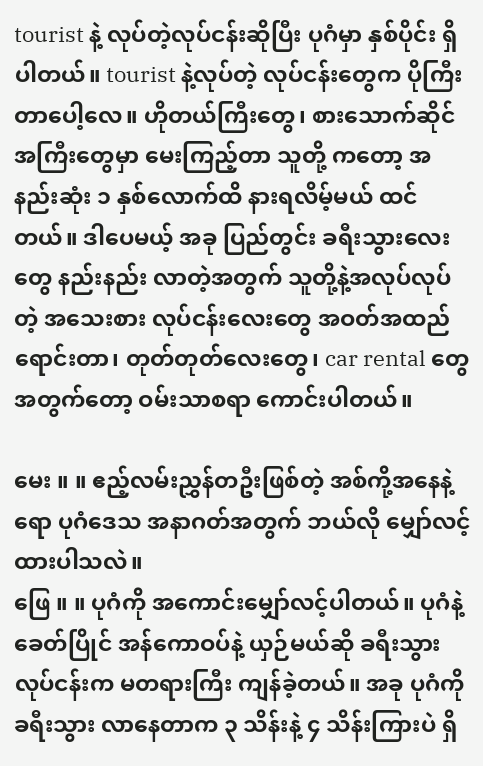tourist နဲ့ လုပ်တဲ့လုပ်ငန်းဆိုပြီး ပုဂံမှာ နှစ်ပိုင်း ရှိပါတယ်။ tourist နဲ့လုပ်တဲ့ လုပ်ငန်းတွေက ပိုကြီးတာပေါ့လေ။ ဟိုတယ်ကြီးတွေ၊ စားသောက်ဆိုင် အကြီးတွေမှာ မေးကြည့်တာ သူတို့ ကတော့ အနည်းဆုံး ၁ နှစ်လောက်ထိ နားရလိမ့်မယ် ထင်တယ်။ ဒါပေမယ့် အခု ပြည်တွင်း ခရီးသွားလေးတွေ နည်းနည်း လာတဲ့အတွက် သူတို့နဲ့အလုပ်လုပ်တဲ့ အသေးစား လုပ်ငန်းလေးတွေ အဝတ်အထည်ရောင်းတာ၊ တုတ်တုတ်လေးတွေ၊ car rental တွေအတွက်တော့ ဝမ်းသာစရာ ကောင်းပါတယ်။

မေး ။ ။ ဧည့်လမ်းညွှန်တဦးဖြစ်တဲ့ အစ်ကို့အနေနဲ့ရော ပုဂံဒေသ အနာဂတ်အတွက် ဘယ်လို မျှော်လင့်ထားပါသလဲ။
ဖြေ ။ ။ ပုဂံကို အကောင်းမျှော်လင့်ပါတယ်။ ပုဂံနဲ့ခေတ်ပြိုင် အန်ကောဝပ်နဲ့ ယှဉ်မယ်ဆို ခရီးသွားလုပ်ငန်းက မတရားကြီး ကျန်ခဲ့တယ်။ အခု ပုဂံကို ခရီးသွား လာနေတာက ၃ သိန်းနဲ့ ၄ သိန်းကြားပဲ ရှိ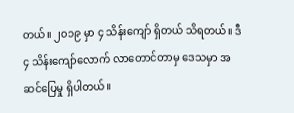တယ်။ ၂၀၁၉ မှာ ၄ သိန်းကျော် ရှိတယ် သိရတယ်။ ဒီ ၄ သိန်းကျော်လောက် လာတောင်တာမှ ဒေသမှာ အဆင်ပြေမှု ရှိပါတယ်။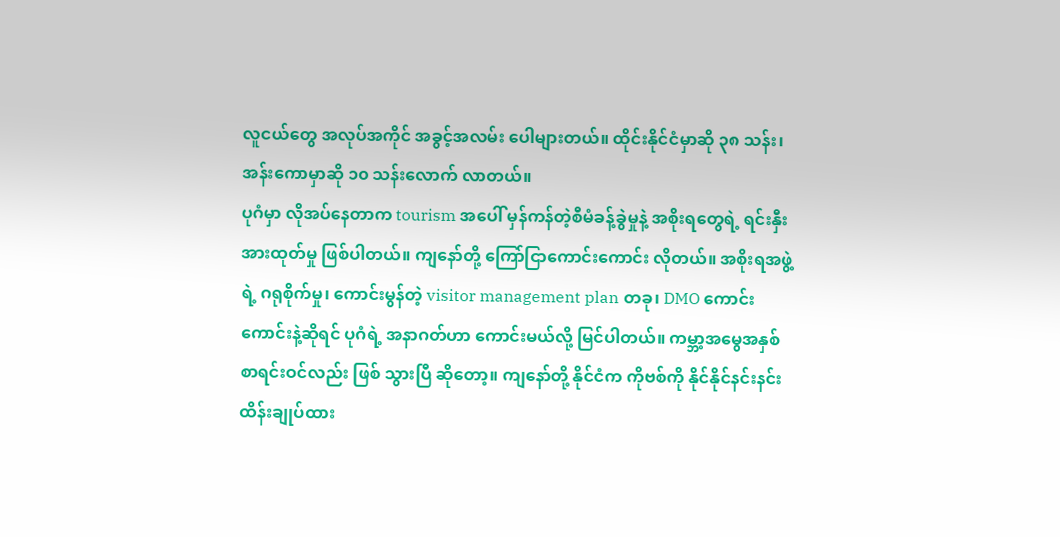လူငယ်တွေ အလုပ်အကိုင် အခွင့်အလမ်း ပေါများတယ်။ ထိုင်းနိုင်ငံမှာဆို ၃၈ သန်း၊ အန်းကောမှာဆို ၁၀ သန်းလောက် လာတယ်။
ပုဂံမှာ လိုအပ်နေတာက tourism အပေါ် မှန်ကန်တဲ့စီမံခန့်ခွဲမှုနဲ့ အစိုးရတွေရဲ့ ရင်းနှီးအားထုတ်မှု ဖြစ်ပါတယ်။ ကျနော်တို့ ကြော်ငြာကောင်းကောင်း လိုတယ်။ အစိုးရအဖွဲ့ရဲ့ ဂရုစိုက်မှု၊ ကောင်းမွန်တဲ့ visitor management plan တခု၊ DMO ကောင်းကောင်းနဲ့ဆိုရင် ပုဂံရဲ့ အနာဂတ်ဟာ ကောင်းမယ်လို့ မြင်ပါတယ်။ ကမ္ဘာ့အမွေအနှစ် စာရင်းဝင်လည်း ဖြစ် သွားပြီ ဆိုတော့။ ကျနော်တို့ နိုင်ငံက ကိုဗစ်ကို နိုင်နိုင်နင်းနင်း ထိန်းချုပ်ထား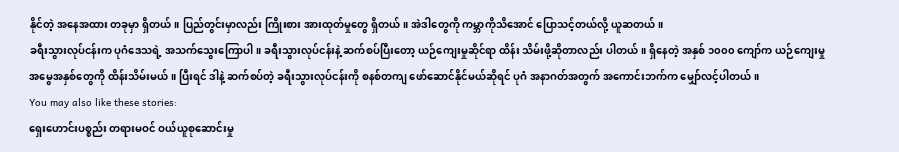နိုင်တဲ့ အနေအထား တခုမှာ ရှိတယ်။ ပြည်တွင်းမှာလည်း ကြိုးစား အားထုတ်မှုတွေ ရှိတယ်။ အဲဒါတွေကို ကမ္ဘာကိုသိအောင် ပြောသင့်တယ်လို့ ယူဆတယ်။
ခရီးသွားလုပ်ငန်းက ပုဂံဒေသရဲ့ အသက်သွေးကြောပါ။ ခရီးသွားလုပ်ငန်းနဲ့ ဆက်စပ်ပြီးတော့ ယဉ်ကျေးမှုဆိုင်ရာ ထိန်း သိမ်းဖို့ဆိုတာလည်း ပါတယ်။ ရှိနေတဲ့ အနှစ် ၁၀၀၀ ကျော်က ယဉ်ကျေးမှုအမွေအနှစ်တွေကို ထိန်းသိမ်းမယ်။ ပြီးရင် ဒါနဲ့ ဆက်စပ်တဲ့ ခရီးသွားလုပ်ငန်းကို စနစ်တကျ ဖော်ဆောင်နိုင်မယ်ဆိုရင် ပုဂံ အနာဂတ်အတွက် အကောင်းဘက်က မျှော်လင့်ပါတယ်။
You may also like these stories:
ရှေးဟောင်းပစ္စည်း တရားမဝင် ဝယ်ယူစုဆောင်းမှု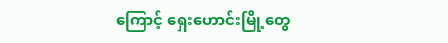ကြောင့် ရှေးဟောင်းမြို့တွေ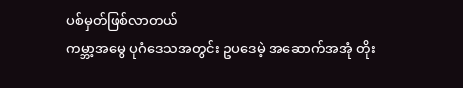ပစ်မှတ်ဖြစ်လာတယ်
ကမ္ဘာ့အမွေ ပုဂံဒေသအတွင်း ဥပဒေမဲ့ အဆောက်အအုံ တိုး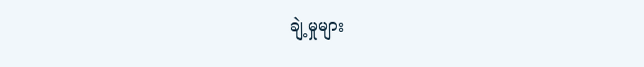ချဲ့မှုများ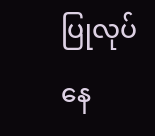ပြုလုပ်နေ